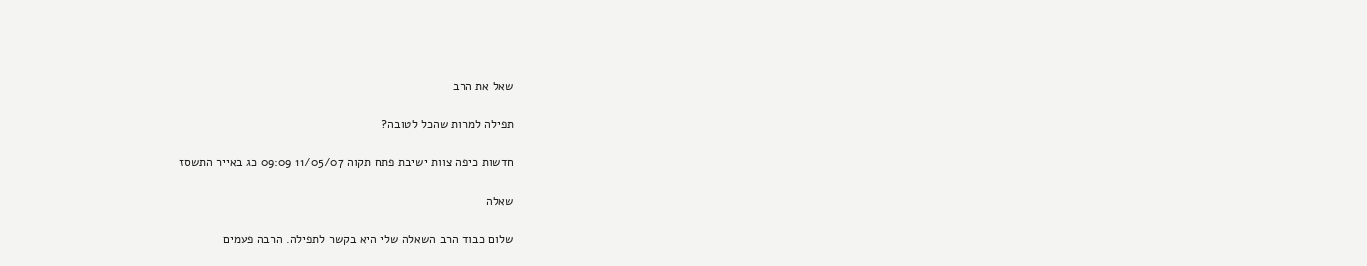שאל את הרב

תפילה למרות שהכל לטובה?

חדשות כיפה צוות ישיבת פתח תקוה 11/05/07 09:09 כג באייר התשסז

שאלה

שלום כבוד הרב השאלה שלי היא בקשר לתפילה. הרבה פעמים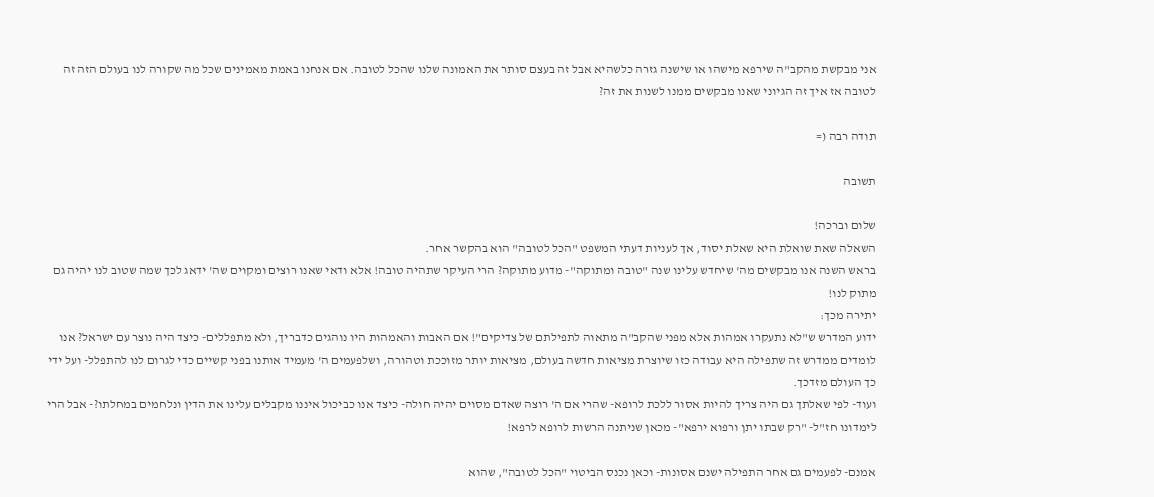אני מבקשת מהקב"ה שירפא מישהו או שישנה גזרה כלשהיא אבל זה בעצם סותר את האמונה שלנו שהכל לטובה. אם אנחנו באמת מאמינים שכל מה שקורה לנו בעולם הזה זה לטובה אז איך זה הגיוני שאנו מבקשים ממנו לשנות את זה?

תודה רבה (=

תשובה

שלום וברכה!
השאלה שאת שואלת היא שאלת יסוד, אך לעניות דעתי המשפט "הכל לטובה" הוא בהקשר אחר.
בראש השנה אנו מבקשים מה' שיחדש עלינו שנה "טובה ומתוקה"- מדוע מתוקה? הרי העיקר שתהיה טובה! אלא ודאי שאנו רוצים ומקוים שה' ידאג לכך שמה שטוב לנו יהיה גם מתוק לנו!
יתירה מכך:
ידוע המדרש ש"לא נתעקרו אמהות אלא מפני שהקב"ה מתאוה לתפילתם של צדיקים"! אם האבות והאמהות היו נוהגים כדבריך, ולא מתפללים- כיצד היה נוצר עם ישראל? אנו לומדים ממדרש זה שתפילה היא עבודה כזו שיוצרת מציאות חדשה בעולם, מציאות יותר מזוככת וטהורה, ושלפעמים ה' מעמיד אותנו בפני קשיים כדי לגרום לנו להתפלל- ועל ידי כך העולם מזדכך.
ועוד- לפי שאלתך גם היה צריך להיות אסור ללכת לרופא- שהרי אם ה' רוצה שאדם מסוים יהיה חולה- כיצד אנו כביכול איננו מקבלים עלינו את הדין ונלחמים במחלתו?- אבל הרי לימדונו חז"ל- "רק שבתו יתן ורפוא ירפא"- מכאן שניתנה הרשות לרופא לרפא!

אמנם- לפעמים גם אחר התפילה ישנם אסונות- וכאן נכנס הביטוי "הכל לטובה", שהוא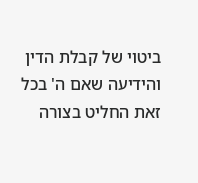ביטוי של קבלת הדין והידיעה שאם ה' בכל זאת החליט בצורה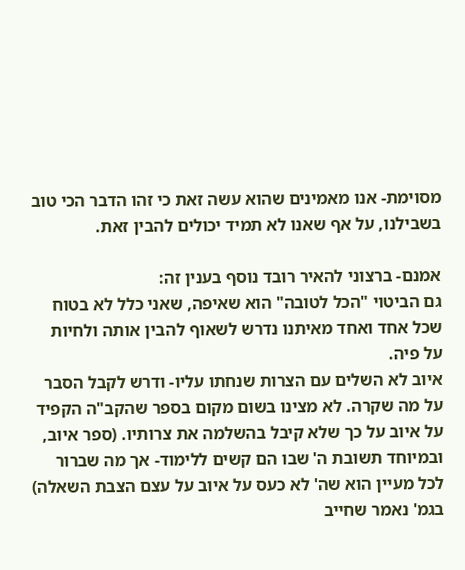מסוימת- אנו מאמינים שהוא עשה זאת כי זהו הדבר הכי טוב בשבילנו, על אף שאנו לא תמיד יכולים להבין זאת.

אמנם- ברצוני להאיר רובד נוסף בענין זה:
גם הביטוי "הכל לטובה" הוא שאיפה, שאני כלל לא בטוח שכל אחד ואחד מאיתנו נדרש לשאוף להבין אותה ולחיות על פיה.
איוב לא השלים עם הצרות שנחתו עליו- ודרש לקבל הסבר על מה שקרה. לא מצינו בשום מקום בספר שהקב"ה הקפיד על איוב על כך שלא קיבל בהשלמה את צרותיו. (ספר איוב, ובמיוחד תשובת ה' שבו הם קשים ללימוד- אך מה שברור לכל מעיין הוא שה' לא כעס על איוב על עצם הצבת השאלה)
בגמ' נאמר שחייב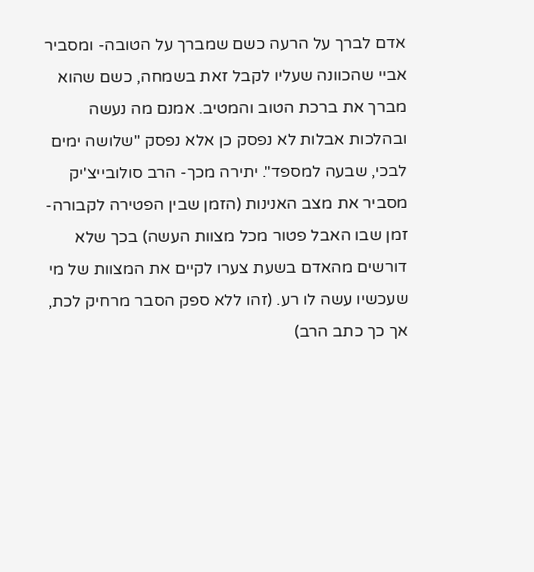אדם לברך על הרעה כשם שמברך על הטובה- ומסביר אביי שהכוונה שעליו לקבל זאת בשמחה, כשם שהוא מברך את ברכת הטוב והמטיב. אמנם מה נעשה ובהלכות אבלות לא נפסק כן אלא נפסק "שלושה ימים לבכי, שבעה למספד". יתירה מכך- הרב סולובייצ'יק מסביר את מצב האנינות (הזמן שבין הפטירה לקבורה- זמן שבו האבל פטור מכל מצוות העשה) בכך שלא דורשים מהאדם בשעת צערו לקיים את המצוות של מי שעכשיו עשה לו רע. (זהו ללא ספק הסבר מרחיק לכת, אך כך כתב הרב)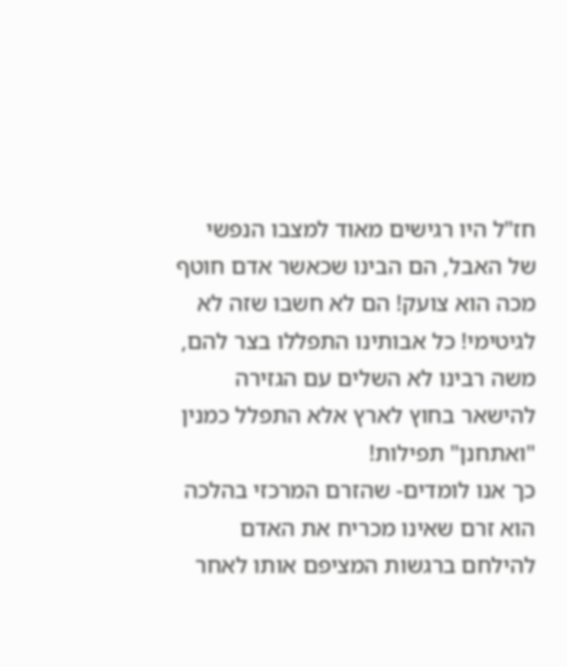חז"ל היו רגישים מאוד למצבו הנפשי של האבל, הם הבינו שכאשר אדם חוטף מכה הוא צועק! הם לא חשבו שזה לא לגיטימי! כל אבותינו התפללו בצר להם, משה רבינו לא השלים עם הגזירה להישאר בחוץ לארץ אלא התפלל כמנין "ואתחנן" תפילות!
כך אנו לומדים- שהזרם המרכזי בהלכה הוא זרם שאינו מכריח את האדם להילחם ברגשות המציפם אותו לאחר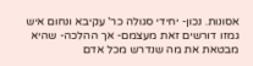אסונות. נכון- יחידי סגולה כר' עקיבא ונחום איש גמזו דורשים זאת מעצמם- אך ההלכה- שהיא מבטאת את מה שנדרש מכל אדם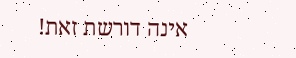אינה דורשת זאת!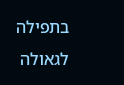בתפילה לגאולה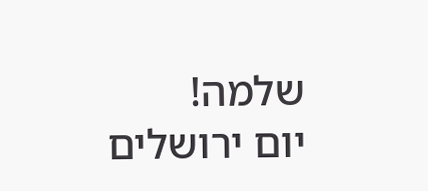שלמה!
יום ירושלים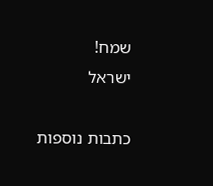שמח!
ישראל

כתבות נוספות